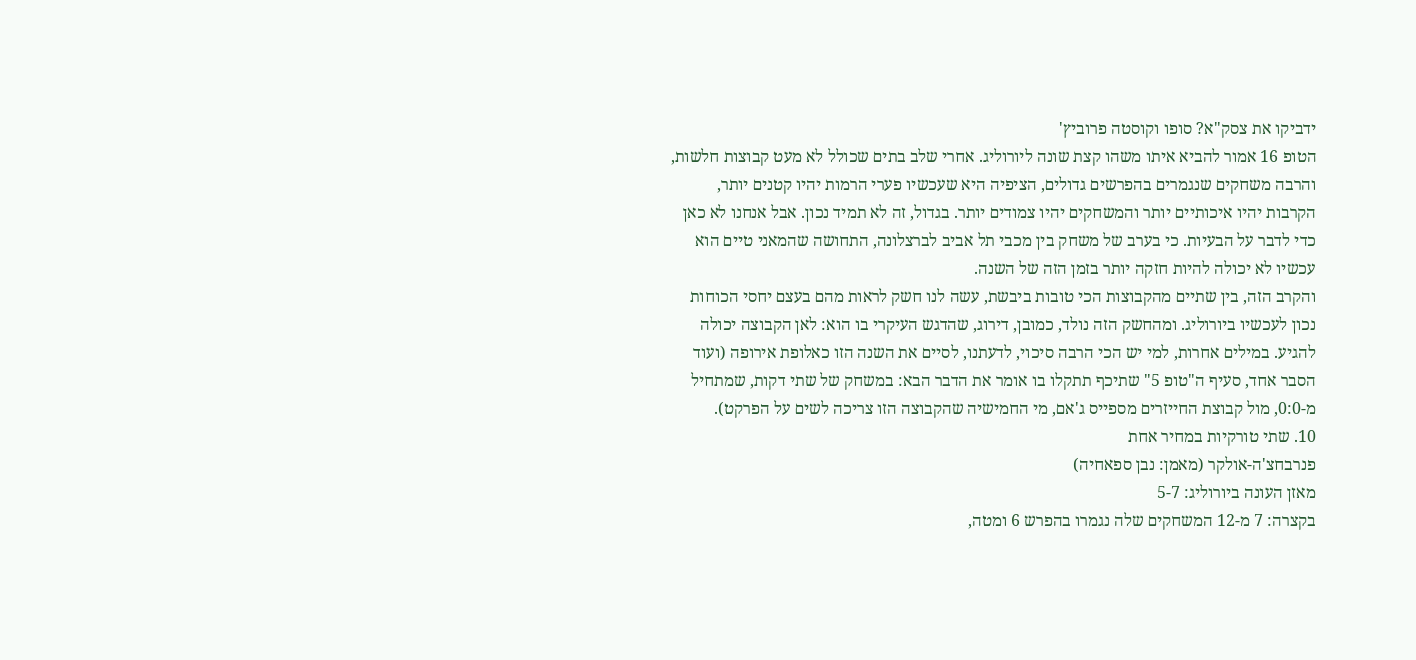ידביקו את צסק"א? סופו וקוסטה פרוביץ'
הטופ 16 אמור להביא איתו משהו קצת שונה ליורוליג. אחרי שלב בתים שכולל לא מעט קבוצות חלשות, והרבה משחקים שנגמרים בהפרשים גדולים, הציפיה היא שעכשיו פערי הרמות יהיו קטנים יותר, הקרבות יהיו איכותיים יותר והמשחקים יהיו צמודים יותר. בגדול, זה לא תמיד נכון. אבל אנחנו לא כאן כדי לדבר על הבעיות. כי בערב של משחק בין מכבי תל אביב לברצלונה, התחושה שהמאני טיים הוא עכשיו לא יכולה להיות חזקה יותר בזמן הזה של השנה.
והקרב הזה, בין שתיים מהקבוצות הכי טובות ביבשת, עשה לנו חשק לראות מהם בעצם יחסי הכוחות נכון לעכשיו ביורוליג. ומהחשק הזה נולד, כמובן, דירוג, שהדגש העיקרי בו הוא: לאן הקבוצה יכולה להגיע. במילים אחרות, למי יש הכי הרבה סיכוי, לדעתנו, לסיים את השנה הזו כאלופת אירופה (ועוד הסבר אחד, סעיף ה"טופ 5" שתיכף תתקלו בו אומר את הדבר הבא: במשחק של שתי דקות, שמתחיל מ-0:0, מול קבוצת החייזרים מספייס ג'אם, מי החמישיה שהקבוצה הזו צריכה לשים על הפרקט).
10. שתי טורקיות במחיר אחת
פנרבחצ'ה-אולקר (מאמן: נבן ספאחיה)
מאזן העונה ביורוליג: 5-7
בקצרה: 7 מ-12 המשחקים שלה נגמרו בהפרש 6 ומטה,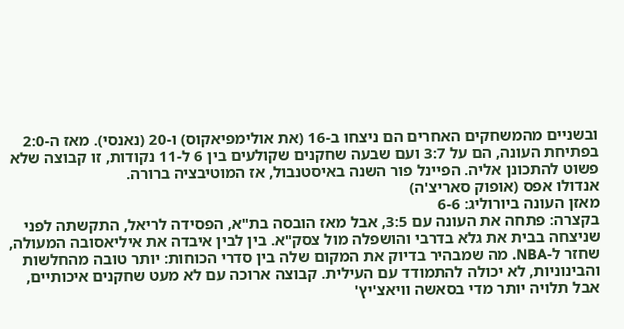ובשניים מהמשחקים האחרים הם ניצחו ב-16 (את אולימפיאקוס) ו-20 (נאנסי). מאז ה-2:0 בפתיחת העונה, הם על 3:7 ועם שבעה שחקנים שקולעים בין 6 ל-11 נקודות, זו קבוצה שלא פשוט להתכונן אליה. הפיינל פור השנה באיסטנבול, אז המוטיבציה ברורה.
אנדולו אפס (אופוק סאריצ'ה)
מאזן העונה ביורוליג: 6-6
בקצרה: פתחה את העונה עם 3:5, אבל מאז הובסה בת"א, הפסידה לריאל, התקשתה לפני שניצחה בבית את גלא בדרבי והושפלה מול צסק"א. בין לבין איבדה את איליאסובה המעולה, שחזר ל-NBA. מה שמבהיר בדיוק את המקום שלה בין סדרי הכוחות: יותר טובה מהחלשות והבינוניות, לא יכולה להתמודד עם העילית. קבוצה ארוכה עם לא מעט שחקנים איכותיים, אבל תלויה יותר מדי בסאשה וויאצ'יץ'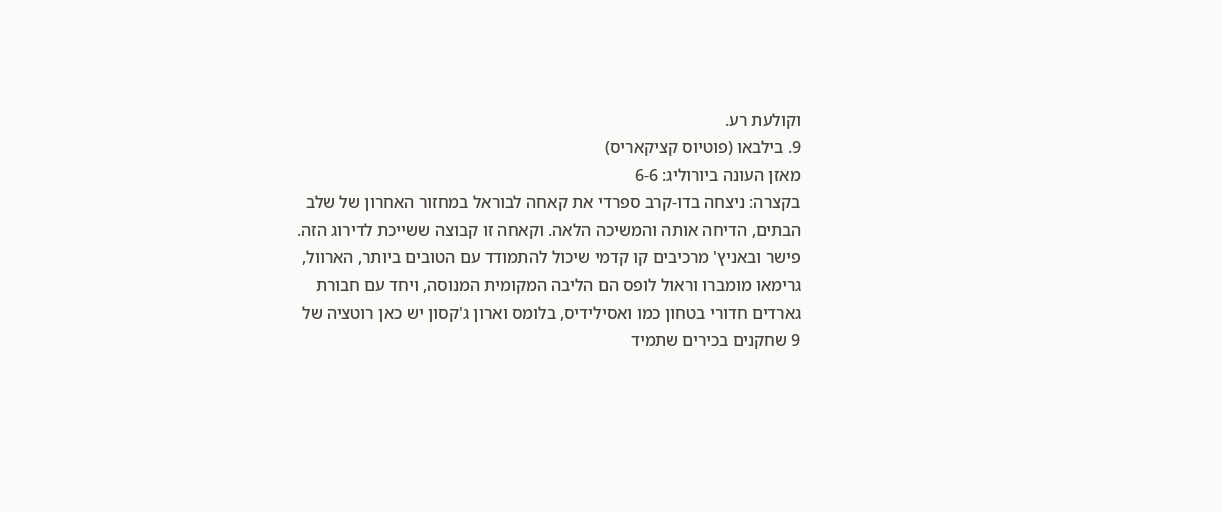וקולעת רע.
9. בילבאו (פוטיוס קציקאריס)
מאזן העונה ביורוליג: 6-6
בקצרה: ניצחה בדו-קרב ספרדי את קאחה לבוראל במחזור האחרון של שלב הבתים, הדיחה אותה והמשיכה הלאה. וקאחה זו קבוצה ששייכת לדירוג הזה. פישר ובאניץ' מרכיבים קו קדמי שיכול להתמודד עם הטובים ביותר, הארוול, גרימאו מומברו וראול לופס הם הליבה המקומית המנוסה, ויחד עם חבורת גארדים חדורי בטחון כמו ואסילידיס, בלומס וארון ג'קסון יש כאן רוטציה של 9 שחקנים בכירים שתמיד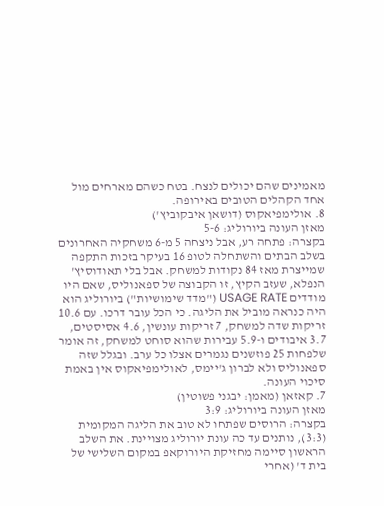מאמינים שהם יכולים לנצח. בטח כשהם מארחים מול אחד הקהלים הטובים באירופה.
8. אולימפיאקוס (דושאן איבקוביץ')
מאזן העונה ביורוליג: 5-6
בקצרה: פתחה רע, אבל ניצחה 5 מ-6 משחקיה האחרונים בשלב הבתים והשתחלה לטופ 16 בעיקר בזכות התקפה שמייצרת מאז 84 נקודות למשחק. אבל בלי תאודוסיץ' הנפלא, שעזב הקיץ, זו הקבוצה של ספאנוליס, שאם היו מודדים USAGE RATE ("מדד שימושיות") ביורוליג הוא היה כנראה מוביל את הליגה. כי הכל עובר דרכו. עם 10.6 זריקות שדה למשחק, 7 זריקות עונשין, 4.6 אסיסטים, 3.7 איבודים ו-5.9 עבירות שהוא סוחט למשחק, זה אומר שלפחות 25 פוזשנים נגמרים אצלו כל ערב. ובגלל שזה ספאנוליס ולא לברון ג'יימס, לאולימפיאקוס אין באמת סיכוי העונה.
7. קאזאן (מאמן: יבגני פשוטין)
מאזן העונה ביורוליג: 3:9
בקצרה: הרוסים שפתחו לא טוב את הליגה המקומית (3:3), נותנים עד כה עונת יורוליג מצויינת. את השלב הראשון סיימה מחזיקת היורוקאפ במקום השלישי של בית ד' (אחרי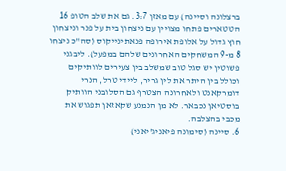ברצלונה וסיינה) עם מאזן 3:7. גם את שלב הטופ 16 הטטארים פתחו מצויין עם ניצחון בית על פנר וניצחון חוץ גדול על אלופת אירופה פנאתינייקוס (סה"כ ניצחו 8 מ-9 המשחקים האחרונים שלהם במפעל). ליבגני פשוטין יש סגל טוב שמשלב בין צעירים לוותיקים וכולל בין היתר את לין גריר, ליידי טרל, הנרי דומרקאנט ולאחרונה הצטרף גם הסלובני הוותיק בוסטיאן נכבאר. לא מן הנמנע שקאזאן תפגוש את מכבי בהצלבה.
6. סיינה (סימונה פיאניג'יאני)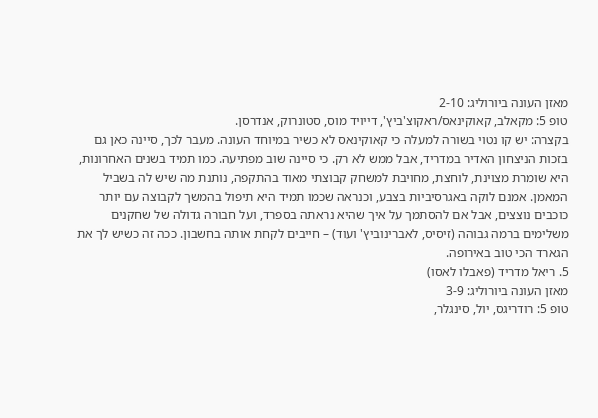מאזן העונה ביורוליג: 2-10
טופ 5: מקאלב, קאוקינאס/ראקוצ'ביץ', דייויד מוס, סטונרוק, אנדרסן.
בקצרה: יש קו נטוי בשורה למעלה כי קאוקינאס לא כשיר במיוחד העונה. מעבר לכך, סיינה כאן גם בזכות הניצחון האדיר במדריד, אבל ממש לא רק. כי סיינה שוב מפתיעה. כמו תמיד בשנים האחרונות, היא שומרת מצוינת, לוחצת, מחויבת למשחק קבוצתי מאוד בהתקפה, נותנת מה שיש לה בשביל המאמן. אמנם לוקה באגרסיביות בצבע, וכנראה שכמו תמיד היא תיפול בהמשך לקבוצה עם יותר כוכבים נוצצים, אבל אם להסתמך על איך שהיא נראתה בספרד, ועל חבורה גדולה של שחקנים משלימים ברמה גבוהה (זיסיס, לאברינוביץ' ועוד) – חייבים לקחת אותה בחשבון. ככה זה כשיש לך את הגארד הכי טוב באירופה.
5. ריאל מדריד (פאבלו לאסו)
מאזן העונה ביורוליג: 3-9
טופ 5: רודריגס, יול, סינגלר,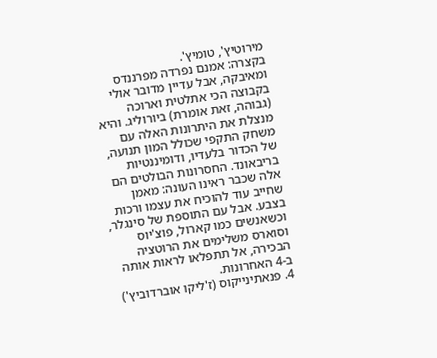מירוטיץ', טומיץ'.
בקצרה: אמנם נפרדה מפרננדס ומאיבקה, אבל עדיין מדובר אולי בקבוצה הכי אתלטית וארוכה (גבוהה, זאת אומרת) ביורוליג. והיא מנצלת את היתרונות האלה עם משחק התקפי שכולל המון תנועה, של הכדור בלעדיו, ודומיננטיות בריבאונד. החסרונות הבולטים הם אלה שכבר ראינו העונה: מאמן שחייב עוד להוכיח את עצמו ורכות בצבע. אבל עם התוספת של סינגלר, וכשאנשים כמו קארול, פוצ'יוס וסוארס משלימים את הרוטציה הבכירה, אל תתפלאו לראות אותה ב-4 האחרונות.
4. פנאתינייקוס (ז'ליקו אוברדוביץ')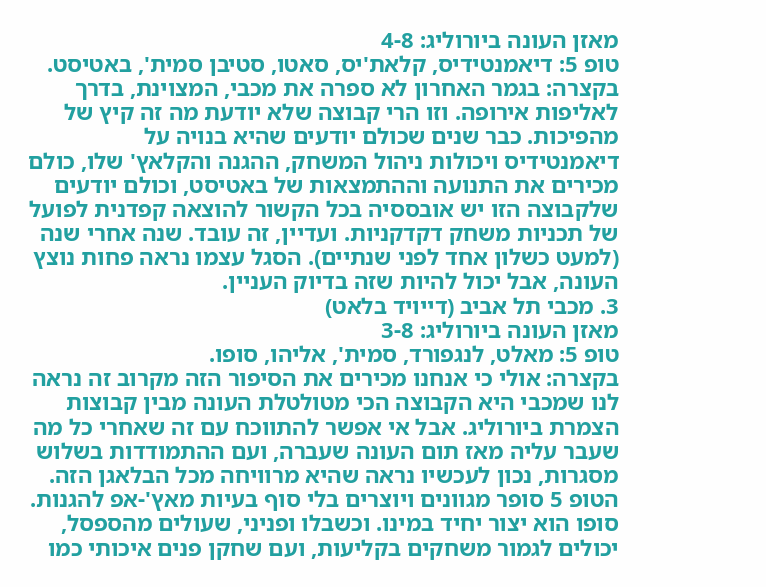מאזן העונה ביורוליג: 4-8
טופ 5: דיאמנטידיס, קלאת'יס, סאטו, סטיבן סמית', באטיסט.
בקצרה: בגמר האחרון לא ספרה את מכבי, המצוינת, בדרך לאליפות אירופה. וזו הרי קבוצה שלא יודעת מה זה קיץ של מהפיכות. כבר שנים שכולם יודעים שהיא בנויה על דיאמנטידיס ויכולות ניהול המשחק, ההגנה והקלאץ' שלו, כולם מכירים את התנועה וההתמצאות של באטיסט, וכולם יודעים שלקבוצה הזו יש אובססיה בכל הקשור להוצאה קפדנית לפועל של תכניות משחק דקדקניות. ועדיין, זה עובד. שנה אחרי שנה (למעט כשלון אחד לפני שנתיים). הסגל עצמו נראה פחות נוצץ העונה, אבל יכול להיות שזה בדיוק העניין.
3. מכבי תל אביב (דייויד בלאט)
מאזן העונה ביורוליג: 3-8
טופ 5: מאלט, לנגפורד, סמית', אליהו, סופו.
בקצרה: אולי כי אנחנו מכירים את הסיפור הזה מקרוב זה נראה לנו שמכבי היא הקבוצה הכי מטולטלת העונה מבין קבוצות הצמרת ביורוליג. אבל אי אפשר להתווכח עם זה שאחרי כל מה שעבר עליה מאז תום העונה שעברה, ועם ההתמודדות בשלוש מסגרות, נכון לעכשיו נראה שהיא מרוויחה מכל הבלאגן הזה. הטופ 5 סופר מגוונים ויוצרים בלי סוף בעיות מאץ'-אפ להגנות. סופו הוא יצור יחיד במינו. וכשבלו ופניני, שעולים מהספסל, יכולים לגמור משחקים בקליעות, ועם שחקן פנים איכותי כמו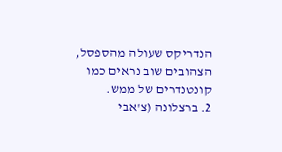הנדריקס שעולה מהספסל, הצהובים שוב נראים כמו קונטנדרים של ממש.
2. ברצלונה (צ'אבי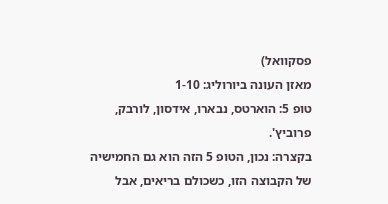פסקוואל)
מאזן העונה ביורוליג: 1-10
טופ 5: הוארטס, נבארו, אידסון, לורבק, פרוביץ'.
בקצרה: נכון, הטופ 5 הזה הוא גם החמישיה של הקבוצה הזו, כשכולם בריאים, אבל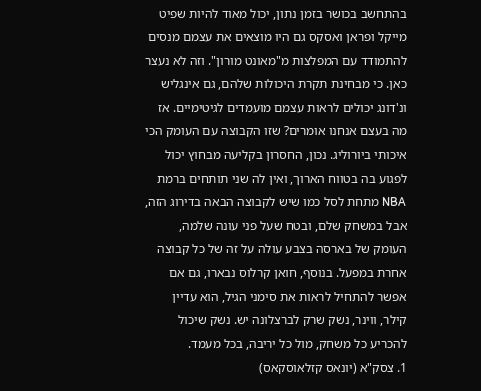בהתחשב בכושר בזמן נתון, יכול מאוד להיות שפיט מייקל ופראן ואסקס גם היו מוצאים את עצמם מנסים להתמודד עם המפלצות מ"מאונט מורון". וזה לא נעצר כאן. כי מבחינת תקרת היכולות שלהם, גם אינגליש ונ'דונג יכולים לראות עצמם מועמדים לגיטימיים. אז מה בעצם אנחנו אומרים? שזו הקבוצה עם העומק הכי איכותי ביורוליג. נכון, החסרון בקליעה מבחוץ יכול לפגוע בה בטווח הארוך, ואין לה שני תותחים ברמת NBA מתחת לסל כמו שיש לקבוצה הבאה בדירוג הזה, אבל במשחק שלם, ובטח שעל פני עונה שלמה, העומק של בארסה בצבע עולה על זה של כל קבוצה אחרת במפעל. בנוסף, חואן קרלוס נבארו, גם אם אפשר להתחיל לראות את סימני הגיל, הוא עדיין קילר, ווינר, נשק שרק לברצלונה יש. נשק שיכול להכריע כל משחק, מול כל יריבה, בכל מעמד.
1. צסק"א (יונאס קזלאוסקאס)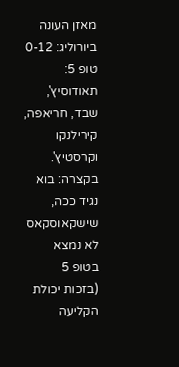מאזן העונה ביורוליג: 0-12
טופ 5: תאודוסיץ', שבד, חריאפה, קירילנקו וקרסטיץ'.
בקצרה: בוא נגיד ככה, שישקאוסקאס לא נמצא בטופ 5 (בזכות יכולת הקליעה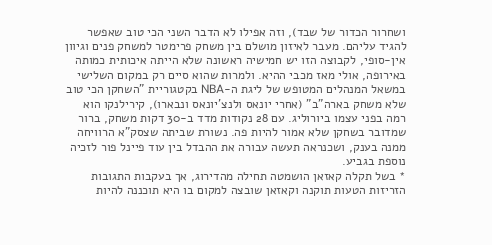ושחרור הכדור של שבד), וזה אפילו לא הדבר השני הכי טוב שאפשר להגיד עליהם. מעבר לאיזון מושלם בין משחק פרימטר למשחק פנים וגיוון אין-סופי, לקבוצה הזו יש חמישיה ראשונה שלא הייתה איכותית כמותה באירופה, אולי מאז מכבי ההיא. ולמרות שהוא סיים רק במקום השלישי במשאל המנהלים המטופש של ליגת ה-NBA בקטגוריית "השחקן הכי טוב שלא משחק בארה"ב" (אחרי יונאס ולנצ'יונאס ונבארו), קירילנקו הוא רמה בפני עצמו ביורוליג. עם 28 נקודות מדד ב-30 דקות משחק, ברור שמדובר בשחקן שלא אמור להיות פה. נשורת שביתה שצסק"א הרוויחה ממנה בענק, ושכנראה תעשה עבורה את ההבדל בין עוד פיינל פור לזכיה נוספת בגביע.
* בשל תקלה קאזאן הושמטה תחילה מהדירוג, אך בעקבות התגובות הזריזות הטעות תוקנה וקאזאן שובצה למקום בו היא תוכננה להיות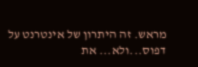מראש. זה היתרון של אינטרנט על דפוס...ולא... את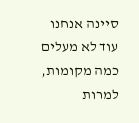סיינה אנחנו עוד לא מעלים כמה מקומות, למרות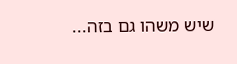שיש משהו גם בזה...